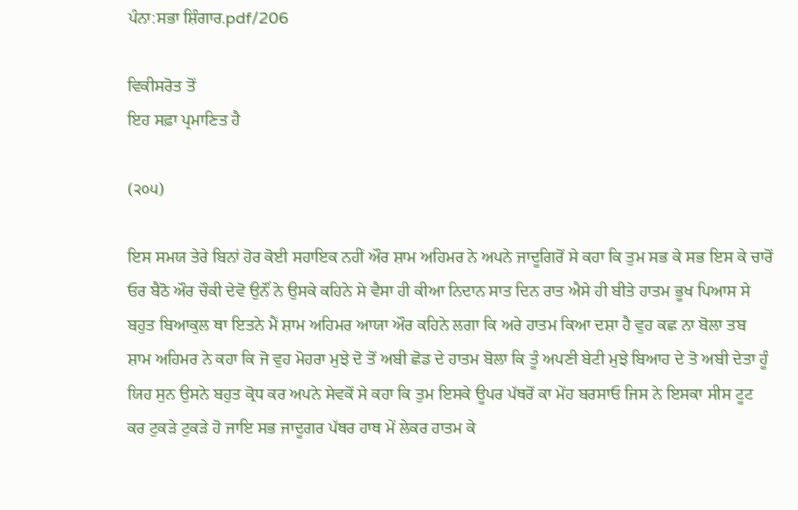ਪੰਨਾ:ਸਭਾ ਸ਼ਿੰਗਾਰ.pdf/206

ਵਿਕੀਸਰੋਤ ਤੋਂ
ਇਹ ਸਫ਼ਾ ਪ੍ਰਮਾਣਿਤ ਹੈ

(੨੦੫)

ਇਸ ਸਮਯ ਤੇਰੇ ਬਿਨਾਂ ਹੋਰ ਕੋਈ ਸਹਾਇਕ ਨਹੀਂ ਔਰ ਸ਼ਾਮ ਅਹਿਮਰ ਨੇ ਅਪਨੇ ਜਾਦੂਗਿਰੋਂ ਸੇ ਕਹਾ ਕਿ ਤੁਮ ਸਭ ਕੇ ਸਭ ਇਸ ਕੇ ਚਾਰੋਂ ਓਰ ਬੈਠੋ ਔਰ ਚੌਕੀ ਦੇਵੋ ਉਨੌਂ ਨੇ ਉਸਕੇ ਕਹਿਨੇ ਸੇ ਵੈਸਾ ਹੀ ਕੀਆ ਨਿਦਾਨ ਸਾਤ ਦਿਨ ਰਾਤ ਐਸੇ ਹੀ ਬੀਤੇ ਹਾਤਮ ਭੂਖ ਪਿਆਸ ਸੇ ਬਹੁਤ ਬਿਆਕੁਲ ਥਾ ਇਤਨੇ ਮੈਂ ਸ਼ਾਮ ਅਹਿਮਰ ਆਯਾ ਔਰ ਕਹਿਨੇ ਲਗਾ ਕਿ ਅਰੇ ਹਾਤਮ ਕਿਆ ਦਸ਼ਾ ਹੈ ਵੁਹ ਕਛ ਨਾ ਬੋਲਾ ਤਬ ਸ਼ਾਮ ਅਹਿਮਰ ਨੇ ਕਹਾ ਕਿ ਜੋ ਵੁਹ ਮੋਹਰਾ ਮੁਝੇ ਦੋ ਤੋਂ ਅਬੀ ਛੋਡ ਦੇ ਹਾਤਮ ਬੋਲਾ ਕਿ ਤੂੰ ਅਪਣੀ ਬੇਟੀ ਮੁਝੇ ਬਿਆਹ ਦੇ ਤੋ ਅਬੀ ਦੇਤਾ ਹੂੰ ਯਿਹ ਸੁਨ ਉਸਨੇ ਬਹੁਤ ਕ੍ਰੋਧ ਕਰ ਅਪਨੇ ਸੇਵਕੋਂ ਸੇ ਕਹਾ ਕਿ ਤੁਮ ਇਸਕੇ ਊਪਰ ਪੱਥਰੋਂ ਕਾ ਮੇਂਹ ਬਰਸਾਓ ਜਿਸ ਨੇ ਇਸਕਾ ਸੀਸ ਟੂਟ ਕਰ ਟੁਕੜੇ ਟੁਕੜੇ ਹੋ ਜਾਇ ਸਭ ਜਾਦੂਗਰ ਪੱਥਰ ਹਾਥ ਮੇਂ ਲੇਕਰ ਹਾਤਮ ਕੇ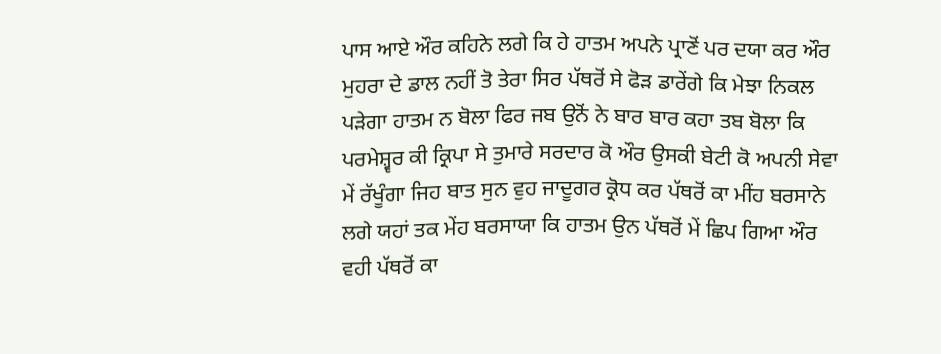ਪਾਸ ਆਏ ਔਰ ਕਹਿਨੇ ਲਗੇ ਕਿ ਹੇ ਹਾਤਮ ਅਪਨੇ ਪ੍ਰਾਣੋਂ ਪਰ ਦਯਾ ਕਰ ਔਰ ਮੁਹਰਾ ਦੇ ਡਾਲ ਨਹੀਂ ਤੋ ਤੇਰਾ ਸਿਰ ਪੱਥਰੋਂ ਸੇ ਫੋੜ ਡਾਰੇਂਗੇ ਕਿ ਮੇਝਾ ਨਿਕਲ ਪੜੇਗਾ ਹਾਤਮ ਨ ਬੋਲਾ ਫਿਰ ਜਬ ਉਨੋਂ ਨੇ ਬਾਰ ਬਾਰ ਕਹਾ ਤਬ ਬੋਲਾ ਕਿ ਪਰਮੇਸ਼੍ਵਰ ਕੀ ਕ੍ਰਿਪਾ ਸੇ ਤੁਮਾਰੇ ਸਰਦਾਰ ਕੋ ਔਰ ਉਸਕੀ ਬੇਟੀ ਕੋ ਅਪਨੀ ਸੇਵਾ ਮੇਂ ਰੱਖੂੰਗਾ ਜਿਹ ਬਾਤ ਸੁਨ ਵੁਹ ਜਾਦੂਗਰ ਕ੍ਰੋਧ ਕਰ ਪੱਥਰੋਂ ਕਾ ਮੀਂਹ ਬਰਸਾਨੇ ਲਗੇ ਯਹਾਂ ਤਕ ਮੇਂਹ ਬਰਸਾਯਾ ਕਿ ਹਾਤਮ ਉਨ ਪੱਥਰੋਂ ਮੇਂ ਛਿਪ ਗਿਆ ਔਰ ਵਹੀ ਪੱਥਰੋਂ ਕਾ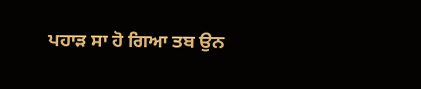ਪਹਾੜ ਸਾ ਹੋ ਗਿਆ ਤਬ ਉਨ